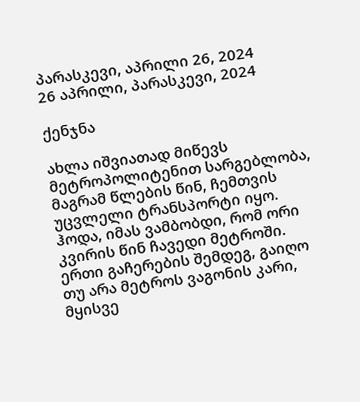პარასკევი, აპრილი 26, 2024
26 აპრილი, პარასკევი, 2024

ქენჯნა

ახლა იშვიათად მიწევს მეტროპოლიტენით სარგებლობა, მაგრამ წლების წინ, ჩემთვის უცვლელი ტრანსპორტი იყო. ჰოდა, იმას ვამბობდი, რომ ორი კვირის წინ ჩავედი მეტროში. ერთი გაჩერების შემდეგ, გაიღო თუ არა მეტროს ვაგონის კარი, მყისვე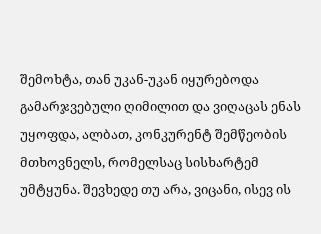შემოხტა, თან უკან-უკან იყურებოდა გამარჯვებული ღიმილით და ვიღაცას ენას უყოფდა, ალბათ, კონკურენტ შემწეობის მთხოვნელს, რომელსაც სისხარტემ უმტყუნა. შევხედე თუ არა, ვიცანი, ისევ ის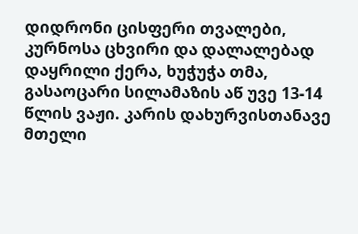დიდრონი ცისფერი თვალები, კურნოსა ცხვირი და დალალებად დაყრილი ქერა, ხუჭუჭა თმა, გასაოცარი სილამაზის აწ უვე 13-14 წლის ვაჟი. კარის დახურვისთანავე მთელი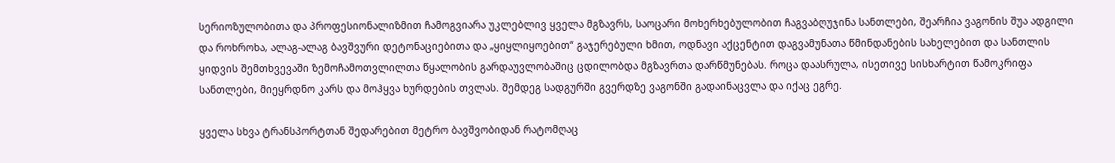სერიოზულობითა და პროფესიონალიზმით ჩამოგვიარა უკლებლივ ყველა მგზავრს, საოცარი მოხერხებულობით ჩაგვაბღუჯინა სანთლები, შეარჩია ვაგონის შუა ადგილი და როხროხა, ალაგ-ალაგ ბავშვური დეტონაციებითა და „ყიყლიყოებით“ გაჯერებული ხმით, ოდნავი აქცენტით დაგვამუნათა წმინდანების სახელებით და სანთლის ყიდვის შემთხვევაში ზემოჩამოთვლილთა წყალობის გარდაუვლობაშიც ცდილობდა მგზავრთა დარწმუნებას. როცა დაასრულა, ისეთივე სისხარტით წამოკრიფა სანთლები, მიეყრდნო კარს და მოჰყვა ხურდების თვლას. შემდეგ სადგურში გვერდზე ვაგონში გადაინაცვლა და იქაც ეგრე.

ყველა სხვა ტრანსპორტთან შედარებით მეტრო ბავშვობიდან რატომღაც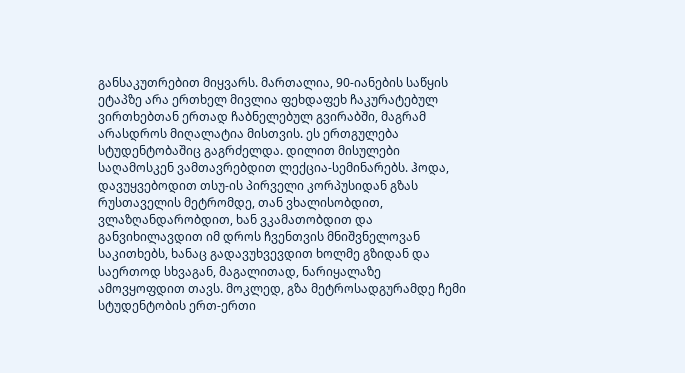განსაკუთრებით მიყვარს. მართალია, 90-იანების საწყის ეტაპზე არა ერთხელ მივლია ფეხდაფეხ ჩაკურატებულ ვირთხებთან ერთად ჩაბნელებულ გვირაბში, მაგრამ არასდროს მიღალატია მისთვის. ეს ერთგულება სტუდენტობაშიც გაგრძელდა. დილით მისულები საღამოსკენ ვამთავრებდით ლექცია-სემინარებს. ჰოდა, დავუყვებოდით თსუ-ის პირველი კორპუსიდან გზას რუსთაველის მეტრომდე, თან ვხალისობდით, ვლაზღანდარობდით, ხან ვკამათობდით და განვიხილავდით იმ დროს ჩვენთვის მნიშვნელოვან საკითხებს, ხანაც გადავუხვევდით ხოლმე გზიდან და საერთოდ სხვაგან, მაგალითად, ნარიყალაზე ამოვყოფდით თავს. მოკლედ, გზა მეტროსადგურამდე ჩემი სტუდენტობის ერთ-ერთი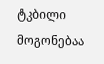ტკბილი მოგონებაა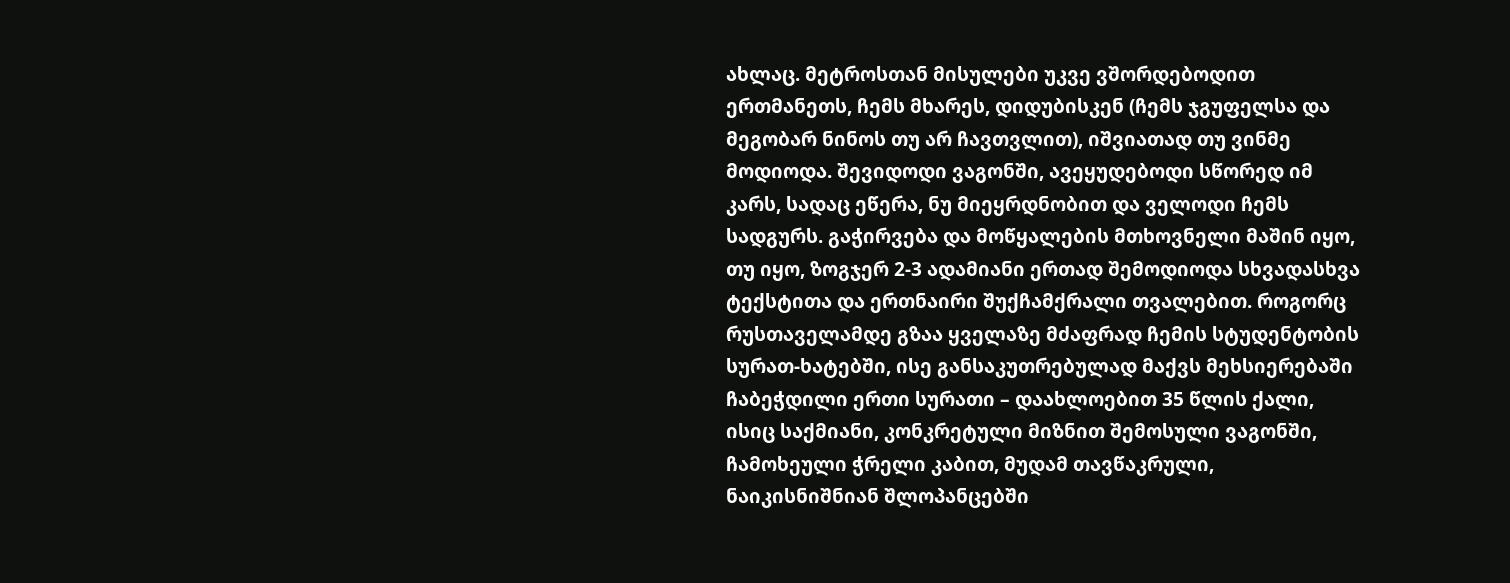ახლაც. მეტროსთან მისულები უკვე ვშორდებოდით ერთმანეთს, ჩემს მხარეს, დიდუბისკენ (ჩემს ჯგუფელსა და მეგობარ ნინოს თუ არ ჩავთვლით), იშვიათად თუ ვინმე მოდიოდა. შევიდოდი ვაგონში, ავეყუდებოდი სწორედ იმ კარს, სადაც ეწერა, ნუ მიეყრდნობით და ველოდი ჩემს სადგურს. გაჭირვება და მოწყალების მთხოვნელი მაშინ იყო, თუ იყო, ზოგჯერ 2-3 ადამიანი ერთად შემოდიოდა სხვადასხვა ტექსტითა და ერთნაირი შუქჩამქრალი თვალებით. როგორც რუსთაველამდე გზაა ყველაზე მძაფრად ჩემის სტუდენტობის სურათ-ხატებში, ისე განსაკუთრებულად მაქვს მეხსიერებაში ჩაბეჭდილი ერთი სურათი – დაახლოებით 35 წლის ქალი, ისიც საქმიანი, კონკრეტული მიზნით შემოსული ვაგონში, ჩამოხეული ჭრელი კაბით, მუდამ თავწაკრული, ნაიკისნიშნიან შლოპანცებში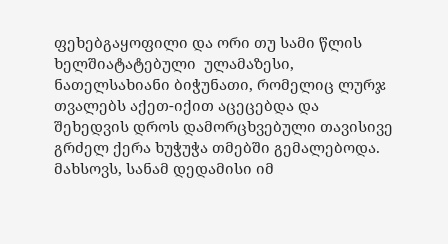ფეხებგაყოფილი და ორი თუ სამი წლის ხელშიატატებული  ულამაზესი, ნათელსახიანი ბიჭუნათი, რომელიც ლურჯ თვალებს აქეთ-იქით აცეცებდა და შეხედვის დროს დამორცხვებული თავისივე გრძელ ქერა ხუჭუჭა თმებში გემალებოდა. მახსოვს, სანამ დედამისი იმ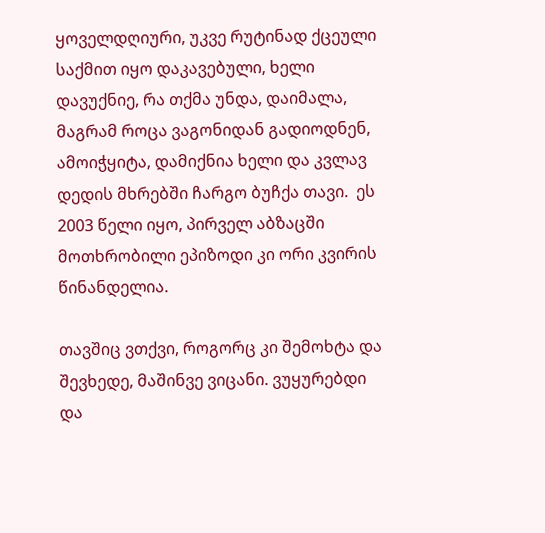ყოველდღიური, უკვე რუტინად ქცეული საქმით იყო დაკავებული, ხელი დავუქნიე, რა თქმა უნდა, დაიმალა, მაგრამ როცა ვაგონიდან გადიოდნენ, ამოიჭყიტა, დამიქნია ხელი და კვლავ დედის მხრებში ჩარგო ბუჩქა თავი.  ეს 2003 წელი იყო, პირველ აბზაცში მოთხრობილი ეპიზოდი კი ორი კვირის წინანდელია.

თავშიც ვთქვი, როგორც კი შემოხტა და შევხედე, მაშინვე ვიცანი. ვუყურებდი და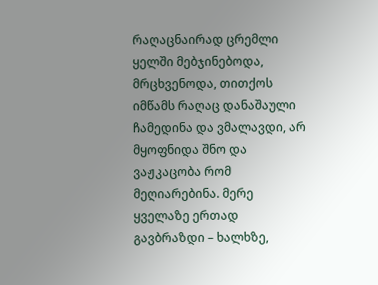რაღაცნაირად ცრემლი ყელში მებჯინებოდა, მრცხვენოდა, თითქოს იმწამს რაღაც დანაშაული ჩამედინა და ვმალავდი, არ მყოფნიდა შნო და ვაჟკაცობა რომ მეღიარებინა. მერე ყველაზე ერთად გავბრაზდი – ხალხზე,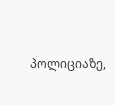პოლიციაზე,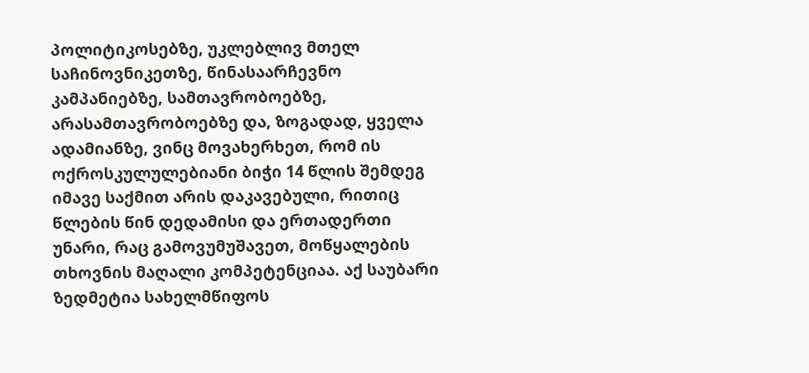პოლიტიკოსებზე, უკლებლივ მთელ საჩინოვნიკეთზე, წინასაარჩევნო კამპანიებზე, სამთავრობოებზე, არასამთავრობოებზე და, ზოგადად, ყველა ადამიანზე, ვინც მოვახერხეთ, რომ ის ოქროსკულულებიანი ბიჭი 14 წლის შემდეგ იმავე საქმით არის დაკავებული, რითიც წლების წინ დედამისი და ერთადერთი უნარი, რაც გამოვუმუშავეთ, მოწყალების თხოვნის მაღალი კომპეტენციაა. აქ საუბარი ზედმეტია სახელმწიფოს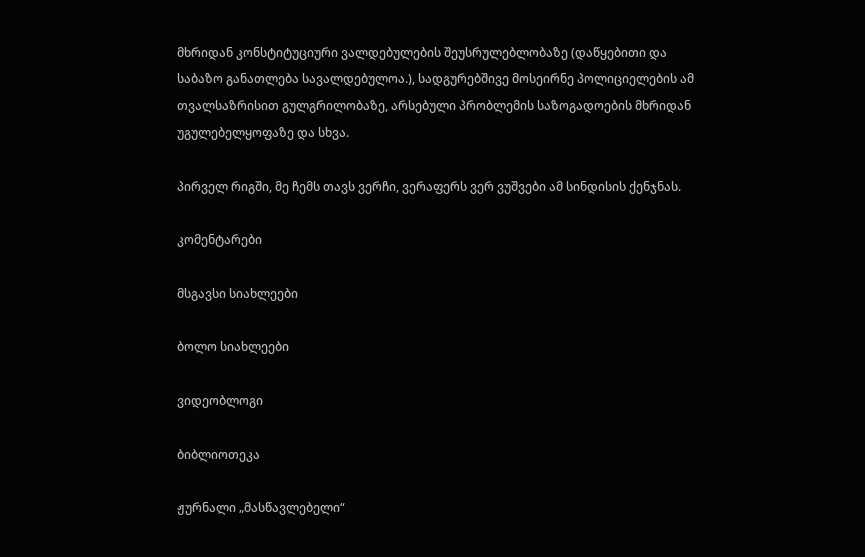მხრიდან კონსტიტუციური ვალდებულების შეუსრულებლობაზე (დაწყებითი და საბაზო განათლება სავალდებულოა.), სადგურებშივე მოსეირნე პოლიციელების ამ თვალსაზრისით გულგრილობაზე, არსებული პრობლემის საზოგადოების მხრიდან  უგულებელყოფაზე და სხვა.

პირველ რიგში, მე ჩემს თავს ვერჩი, ვერაფერს ვერ ვუშვები ამ სინდისის ქენჯნას.

კომენტარები

მსგავსი სიახლეები

ბოლო სიახლეები

ვიდეობლოგი

ბიბლიოთეკა

ჟურნალი „მასწავლებელი“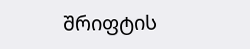შრიფტის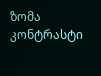ზომა
კონტრასტი